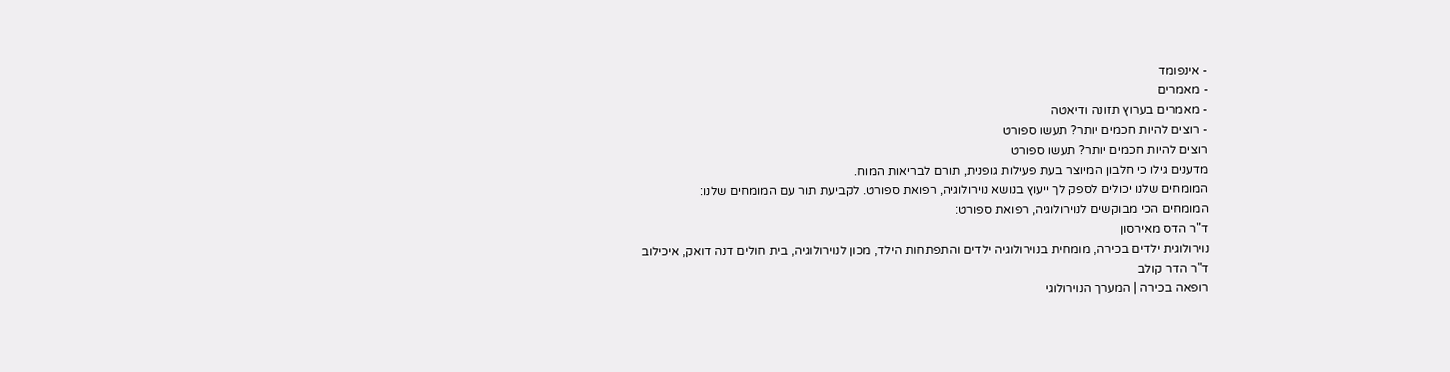- אינפומד
- מאמרים
- מאמרים בערוץ תזונה ודיאטה
- רוצים להיות חכמים יותר? תעשו ספורט
רוצים להיות חכמים יותר? תעשו ספורט
מדענים גילו כי חלבון המיוצר בעת פעילות גופנית, תורם לבריאות המוח.
המומחים שלנו יכולים לספק לך ייעוץ בנושא נוירולוגיה, רפואת ספורט. לקביעת תור עם המומחים שלנו:
המומחים הכי מבוקשים לנוירולוגיה, רפואת ספורט:
ד"ר הדס מאירסון
נוירולוגית ילדים בכירה, מומחית בנוירולוגיה ילדים והתפתחות הילד, מכון לנוירולוגיה, בית חולים דנה דואק, איכילוב
ד"ר הדר קולב
רופאה בכירה | המערך הנוירולוגי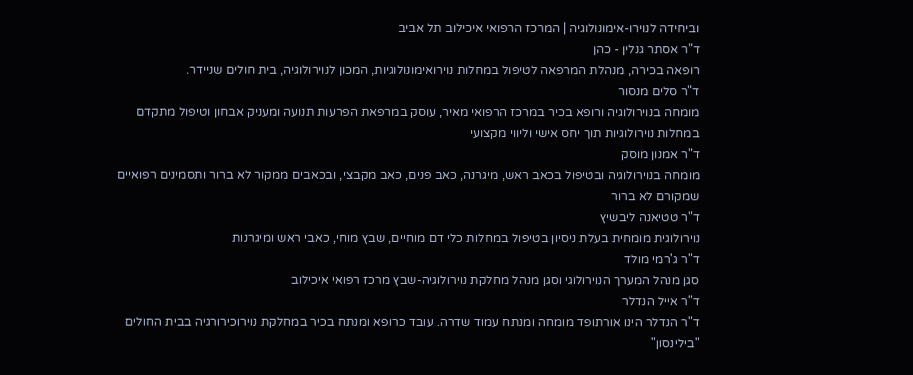וביחידה לנוירו-אימונולוגיה | המרכז הרפואי איכילוב תל אביב
ד"ר אסתר גנלין - כהן
רופאה בכירה, מנהלת המרפאה לטיפול במחלות נוירואימונולוגיות, המכון לנוירולוגיה, בית חולים שניידר.
ד"ר סלים מנסור
מומחה בנוירולוגיה ורופא בכיר במרכז הרפואי מאיר, עוסק במרפאת הפרעות תנועה ומעניק אבחון וטיפול מתקדם במחלות נוירולוגיות תוך יחס אישי וליווי מקצועי
ד"ר אמנון מוסק
מומחה בנוירולוגיה ובטיפול בכאב ראש, מיגרנה, כאב פנים, כאב מקבצי, ובכאבים ממקור לא ברור ותסמינים רפואיים שמקורם לא ברור
ד"ר טטיאנה ליבשיץ
נוירולוגית מומחית בעלת ניסיון בטיפול במחלות כלי דם מוחיים, שבץ מוחי, כאבי ראש ומיגרנות
ד"ר ג'רמי מולד
סגן מנהל המערך הנוירולוגי וסגן מנהל מחלקת נוירולוגיה-שבץ מרכז רפואי איכילוב
ד"ר אייל הנדלר
ד"ר הנדלר הינו אורתופד מומחה ומנתח עמוד שדרה. עובד כרופא ומנתח בכיר במחלקת נוירוכירורגיה בבית החולים "בילינסון"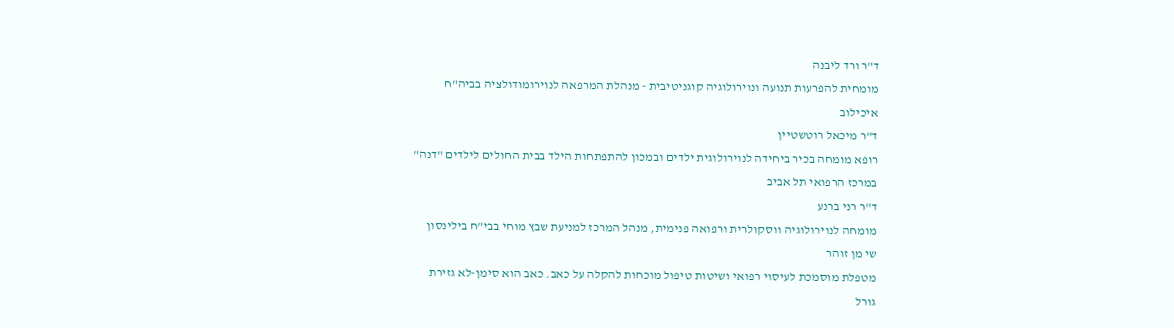ד"ר ורד ליבנה
מומחית להפרעות תנועה ונוירולוגיה קוגניטיבית - מנהלת המרפאה לנוירומודולציה בביה"ח איכילוב
ד"ר מיכאל רוטשטיין
רופא מומחה בכיר ביחידה לנוירולוגית ילדים ובמכון להתפתחות הילד בבית החולים לילדים "דנה" במרכז הרפואי תל אביב
ד"ר רני ברנע
מומחה לנוירולוגיה ווסקולרית ורפואה פנימית, מנהל המרכז למניעת שבץ מוחי בבי"ח בילינסון
שי מן זוהר
מטפלת מוסמכת לעיסוי רפואי ושיטות טיפול מוכחות להקלה על כאב. כאב הוא סימן-לא גזירת גורל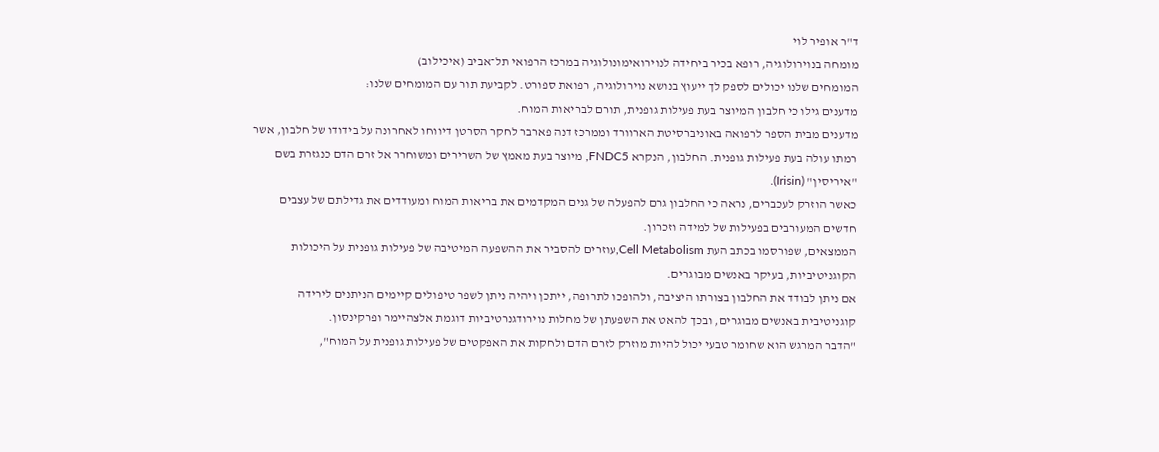ד"ר אופיר לוי
מומחה בנוירולוגיה, רופא בכיר ביחידה לנוירואימונולוגיה במרכז הרפואי תל־אביב (איכילוב)
המומחים שלנו יכולים לספק לך ייעוץ בנושא נוירולוגיה, רפואת ספורט. לקביעת תור עם המומחים שלנו:
מדענים גילו כי חלבון המיוצר בעת פעילות גופנית, תורם לבריאות המוח.
מדענים מבית הספר לרפואה באוניברסיטת הארוורד וממרכז דנה פארבר לחקר הסרטן דיווחו לאחרונה על בידודו של חלבון, אשר רמתו עולה בעת פעילות גופנית. החלבון, הנקרא FNDC5, מיוצר בעת מאמץ של השרירים ומשוחרר אל זרם הדם כנגזרת בשם "איריסין" (Irisin).
כאשר הוזרק לעכברים, נראה כי החלבון גרם להפעלה של גנים המקדמים את בריאות המוח ומעודדים את גדילתם של עצבים חדשים המעורבים בפעילות של למידה וזכרון.
הממצאים, שפורסמו בכתב העת Cell Metabolism,עוזרים להסביר את ההשפעה המיטיבה של פעילות גופנית על היכולות הקוגניטיביות, בעיקר באנשים מבוגרים.
אם ניתן לבודד את החלבון בצורתו היציבה, ולהופכו לתרופה, ייתכן ויהיה ניתן לשפר טיפולים קיימים הניתנים לירידה קוגניטיבית באנשים מבוגרים, ובכך להאט את השפעתן של מחלות נוירודגנרטיביות דוגמת אלצהיימר ופרקינסון.
"הדבר המרגש הוא שחומר טבעי יכול להיות מוזרק לזרם הדם ולחקות את האפקטים של פעילות גופנית על המוח",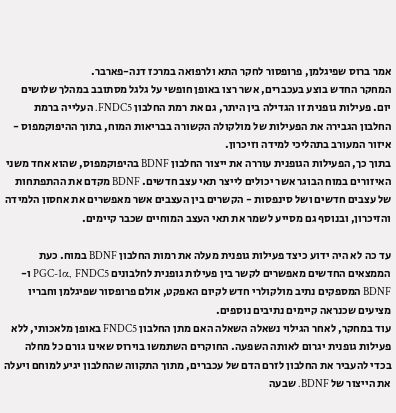אמר ברוס שפיגלמן, פרופסור לחקר התא ולרפואה במרכז דנה-פארבר.
המחקר החדש בוצע בעכברים, אשר רצו באופן חופשי על גלגל מסתובב במהלך שלושים יום. פעילות גופנית זו הגדילה בין היתר, גם את רמת החלבון FNDC5. העלייה ברמת החלבון הגבירה את הפעילות של מולקולה הקשורה בבריאות המוח, בתוך ההיפוקמפוס - איזור המעורב בתהליכי למידה וזיכרון.
בתוך כך, הפעילות הגופנית עוררה את ייצור החלבון BDNF בהיפוקמפוס, שהוא אחד משני האיזורים במוח הבוגר אשר יכולים לייצר תאי עצב חדשים. BDNF מקדם את ההתפתחות של עצבים חדשים ושל סינפסות - הקשרים בין העצבים אשר מאפשרים את אחסון הלמידה והזיכרון, ובנוסף גם מסייע לשמר את תאי העצב המוחיים שכבר קיימים.

עד כה לא היה ידוע כיצד פעילות גופנית מעלה את רמות החלבון BDNF במוח. כעת הממצאים החדשים מאפשרים לקשר בין פעילות גופנית לחלבונים PGC-1α, FNDC5 ו-BDNF המספקים נתיב מולקולרי חדש לקיום האפקט, אולם פרופסור שפיגלמן וחבריו מציעים שכנראה קיימים נתיבים נוספים.
עוד במחקר, לאחר הגילוי נשאלה השאלה האם מתן החלבון FNDC5 באופן מלאכותי, ללא פעילות גופנית יגרום לאותה השפעה. החוקרים השתמשו בוירוס שאינו גורם כל מחלה בכדי להעביר את החלבון לזרם הדם של עכברים, מתוך התקווה שהחלבון יגיע למוחם ויעלה את הייצור של BDNF. שבעה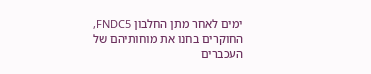ימים לאחר מתן החלבון FNDC5, החוקרים בחנו את מוחותיהם של העכברים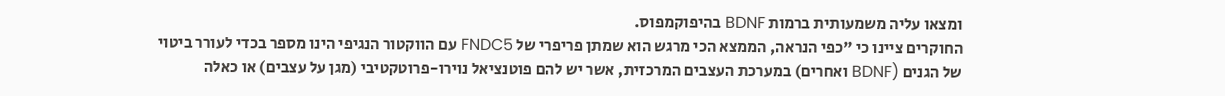ומצאו עליה משמעותית ברמות BDNF בהיפוקמפוס.
החוקרים ציינו כי "כפי הנראה, הממצא הכי מרגש הוא שמתן פריפרי של FNDC5 עם הווקטור הנגיפי הינו מספר בכדי לעורר ביטוי של הגנים (BDNF ואחרים) במערכת העצבים המרכזית, אשר יש להם פוטנציאל נוירו-פרוטקטיבי (מגן על עצבים) או כאלה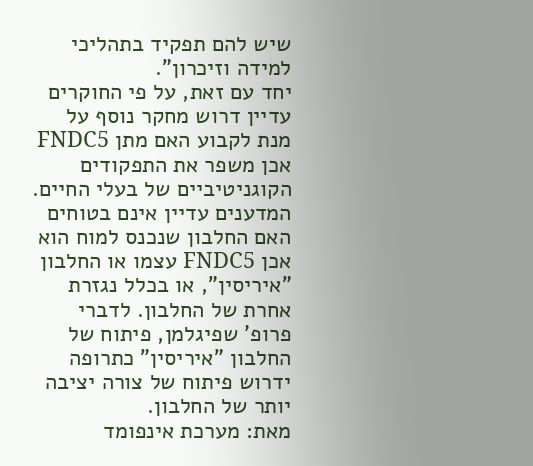שיש להם תפקיד בתהליכי למידה וזיכרון".
יחד עם זאת, על פי החוקרים עדיין דרוש מחקר נוסף על מנת לקבוע האם מתן FNDC5 אכן משפר את התפקודים הקוגניטיביים של בעלי החיים. המדענים עדיין אינם בטוחים האם החלבון שנכנס למוח הוא אכן FNDC5 עצמו או החלבון "איריסין", או בכלל נגזרת אחרת של החלבון. לדברי פרופ' שפיגלמן, פיתוח של החלבון "איריסין" כתרופה ידרוש פיתוח של צורה יציבה יותר של החלבון.
מאת: מערכת אינפומד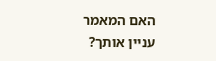האם המאמר עניין אותך?